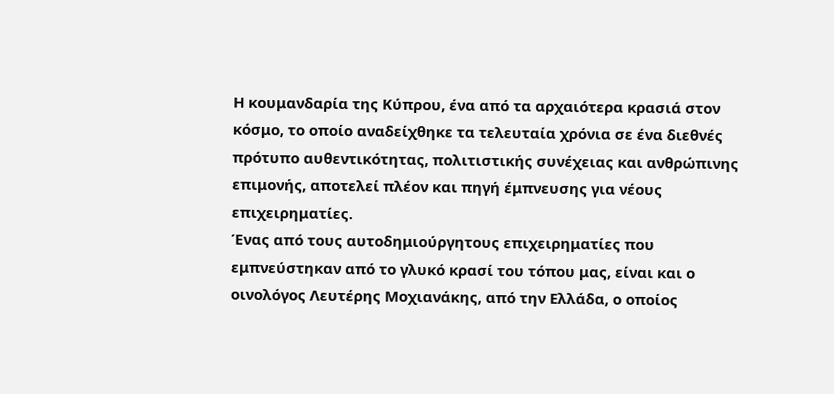Η κουμανδαρία της Κύπρου, ένα από τα αρχαιότερα κρασιά στον κόσμο, το οποίο αναδείχθηκε τα τελευταία χρόνια σε ένα διεθνές πρότυπο αυθεντικότητας, πολιτιστικής συνέχειας και ανθρώπινης επιμονής, αποτελεί πλέον και πηγή έμπνευσης για νέους επιχειρηματίες.
Ένας από τους αυτοδημιούργητους επιχειρηματίες που εμπνεύστηκαν από το γλυκό κρασί του τόπου μας, είναι και ο οινολόγος Λευτέρης Μοχιανάκης, από την Ελλάδα, ο οποίος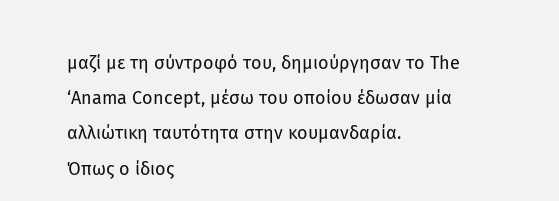μαζί με τη σύντροφό του, δημιούργησαν το The ‘Anama Concept, μέσω του οποίου έδωσαν μία αλλιώτικη ταυτότητα στην κουμανδαρία.
Όπως ο ίδιος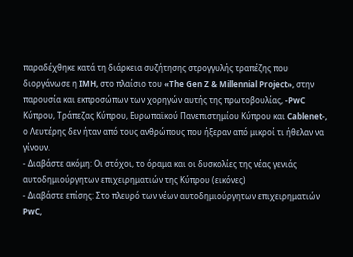παραδέχθηκε κατά τη διάρκεια συζήτησης στρογγυλής τραπέζης που διοργάνωσε η IMH, στο πλαίσιο του «The Gen Z & Millennial Project», στην παρουσία και εκπροσώπων των χορηγών αυτής της πρωτοβουλίας, -PwC Κύπρου, Τράπεζας Κύπρου, Ευρωπαϊκού Πανεπιστημίου Κύπρου και Cablenet-, ο Λευτέρης δεν ήταν από τους ανθρώπους που ήξεραν από μικροί τι ήθελαν να γίνουν.
- Διαβάστε ακόμη: Οι στόχοι, το όραμα και οι δυσκολίες της νέας γενιάς αυτοδημιούργητων επιχειρηματιών της Κύπρου (εικόνες)
- Διαβάστε επίσης: Στο πλευρό των νέων αυτοδημιούργητων επιχειρηματιών PwC,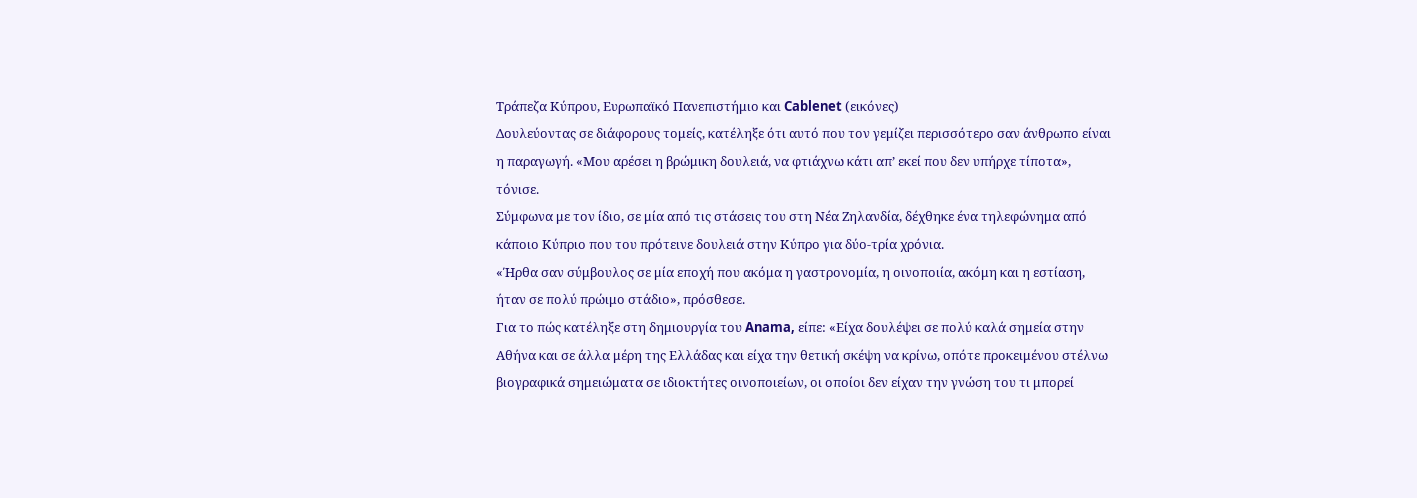Τράπεζα Κύπρου, Ευρωπαϊκό Πανεπιστήμιο και Cablenet (εικόνες)
Δουλεύοντας σε διάφορους τομείς, κατέληξε ότι αυτό που τον γεμίζει περισσότερο σαν άνθρωπο είναι η παραγωγή. «Μου αρέσει η βρώμικη δουλειά, να φτιάχνω κάτι απ’ εκεί που δεν υπήρχε τίποτα», τόνισε.
Σύμφωνα με τον ίδιο, σε μία από τις στάσεις του στη Νέα Ζηλανδία, δέχθηκε ένα τηλεφώνημα από κάποιο Κύπριο που του πρότεινε δουλειά στην Κύπρο για δύο-τρία χρόνια.
«Ήρθα σαν σύμβουλος σε μία εποχή που ακόμα η γαστρονομία, η οινοποιία, ακόμη και η εστίαση, ήταν σε πολύ πρώιμο στάδιο», πρόσθεσε.
Για το πώς κατέληξε στη δημιουργία του Anama, είπε: «Είχα δουλέψει σε πολύ καλά σημεία στην Αθήνα και σε άλλα μέρη της Ελλάδας και είχα την θετική σκέψη να κρίνω, οπότε προκειμένου στέλνω βιογραφικά σημειώματα σε ιδιοκτήτες οινοποιείων, οι οποίοι δεν είχαν την γνώση του τι μπορεί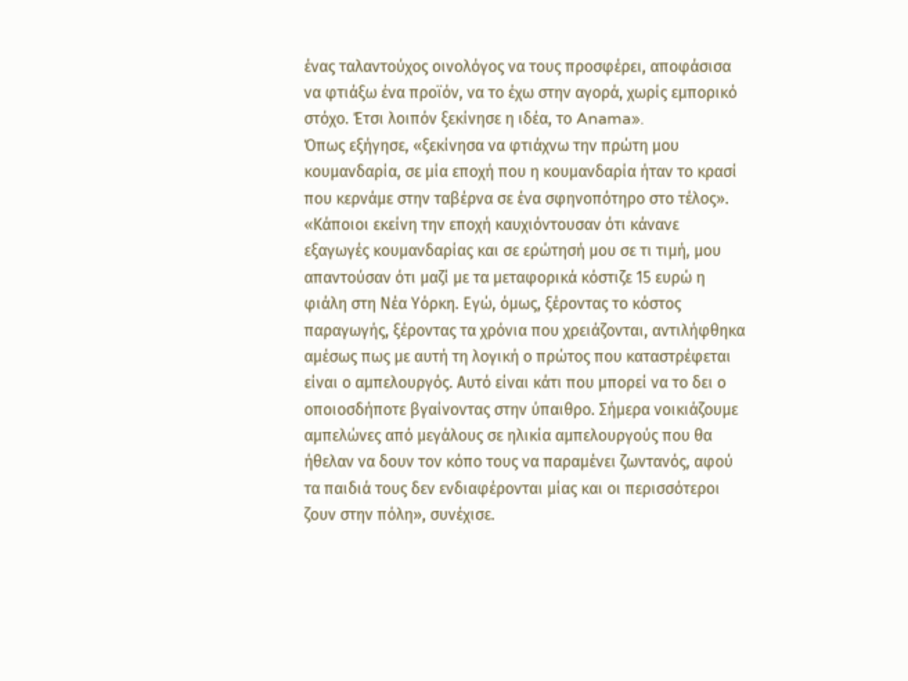ένας ταλαντούχος οινολόγος να τους προσφέρει, αποφάσισα να φτιάξω ένα προϊόν, να το έχω στην αγορά, χωρίς εμπορικό στόχο. Έτσι λοιπόν ξεκίνησε η ιδέα, το Anama».
Όπως εξήγησε, «ξεκίνησα να φτιάχνω την πρώτη μου κουμανδαρία, σε μία εποχή που η κουμανδαρία ήταν το κρασί που κερνάμε στην ταβέρνα σε ένα σφηνοπότηρο στο τέλος».
«Κάποιοι εκείνη την εποχή καυχιόντουσαν ότι κάνανε εξαγωγές κουμανδαρίας και σε ερώτησή μου σε τι τιμή, μου απαντούσαν ότι μαζί με τα μεταφορικά κόστιζε 15 ευρώ η φιάλη στη Νέα Υόρκη. Εγώ, όμως, ξέροντας το κόστος παραγωγής, ξέροντας τα χρόνια που χρειάζονται, αντιλήφθηκα αμέσως πως με αυτή τη λογική ο πρώτος που καταστρέφεται είναι ο αμπελουργός. Αυτό είναι κάτι που μπορεί να το δει ο οποιοσδήποτε βγαίνοντας στην ύπαιθρο. Σήμερα νοικιάζουμε αμπελώνες από μεγάλους σε ηλικία αμπελουργούς που θα ήθελαν να δουν τον κόπο τους να παραμένει ζωντανός, αφού τα παιδιά τους δεν ενδιαφέρονται μίας και οι περισσότεροι ζουν στην πόλη», συνέχισε.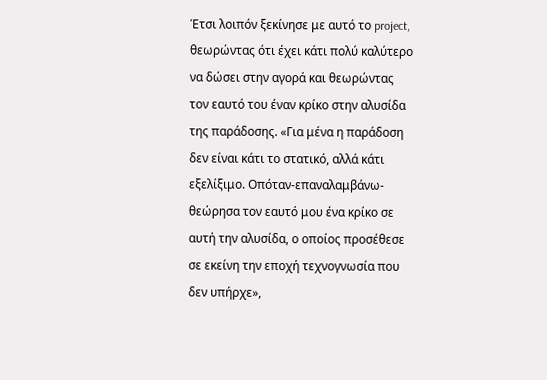Έτσι λοιπόν ξεκίνησε με αυτό το project, θεωρώντας ότι έχει κάτι πολύ καλύτερο να δώσει στην αγορά και θεωρώντας τον εαυτό του έναν κρίκο στην αλυσίδα της παράδοσης. «Για μένα η παράδοση δεν είναι κάτι το στατικό, αλλά κάτι εξελίξιμο. Οπόταν-επαναλαμβάνω-θεώρησα τον εαυτό μου ένα κρίκο σε αυτή την αλυσίδα, ο οποίος προσέθεσε σε εκείνη την εποχή τεχνογνωσία που δεν υπήρχε»,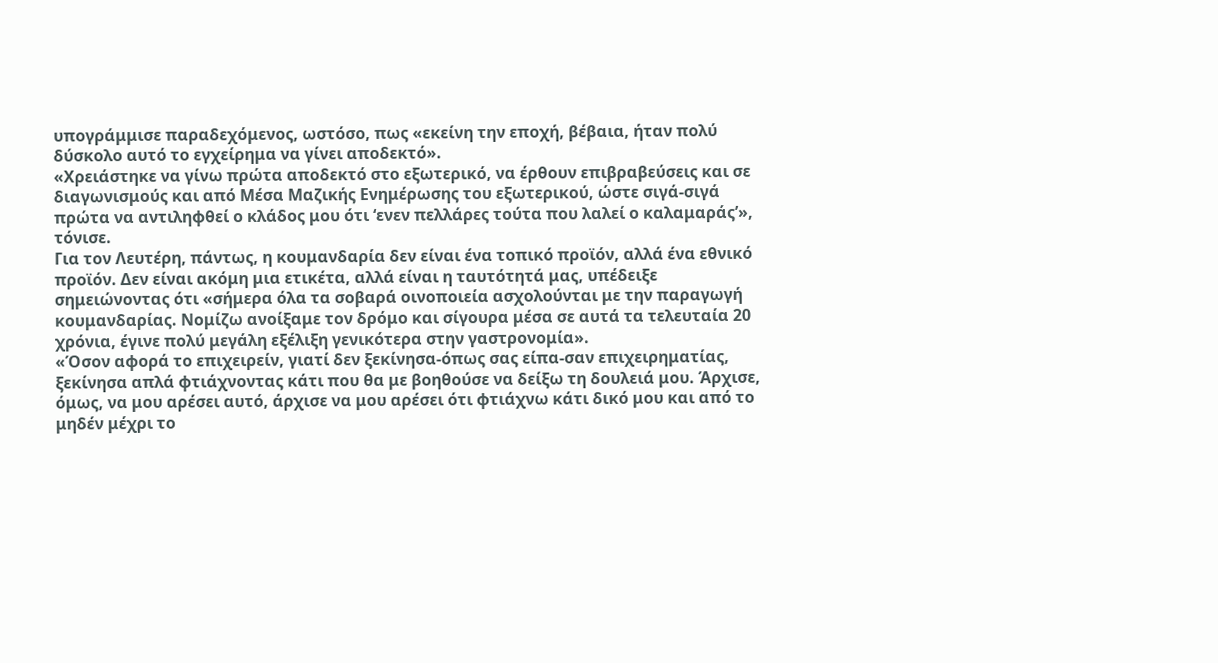υπογράμμισε παραδεχόμενος, ωστόσο, πως «εκείνη την εποχή, βέβαια, ήταν πολύ δύσκολο αυτό το εγχείρημα να γίνει αποδεκτό».
«Χρειάστηκε να γίνω πρώτα αποδεκτό στο εξωτερικό, να έρθουν επιβραβεύσεις και σε διαγωνισμούς και από Μέσα Μαζικής Ενημέρωσης του εξωτερικού, ώστε σιγά-σιγά πρώτα να αντιληφθεί ο κλάδος μου ότι ‘ενεν πελλάρες τούτα που λαλεί ο καλαμαράς’», τόνισε.
Για τον Λευτέρη, πάντως, η κουμανδαρία δεν είναι ένα τοπικό προϊόν, αλλά ένα εθνικό προϊόν. Δεν είναι ακόμη μια ετικέτα, αλλά είναι η ταυτότητά μας, υπέδειξε σημειώνοντας ότι «σήμερα όλα τα σοβαρά οινοποιεία ασχολούνται με την παραγωγή κουμανδαρίας. Νομίζω ανοίξαμε τον δρόμο και σίγουρα μέσα σε αυτά τα τελευταία 20 χρόνια, έγινε πολύ μεγάλη εξέλιξη γενικότερα στην γαστρονομία».
«Όσον αφορά το επιχειρείν, γιατί δεν ξεκίνησα-όπως σας είπα-σαν επιχειρηματίας, ξεκίνησα απλά φτιάχνοντας κάτι που θα με βοηθούσε να δείξω τη δουλειά μου. Άρχισε, όμως, να μου αρέσει αυτό, άρχισε να μου αρέσει ότι φτιάχνω κάτι δικό μου και από το μηδέν μέχρι το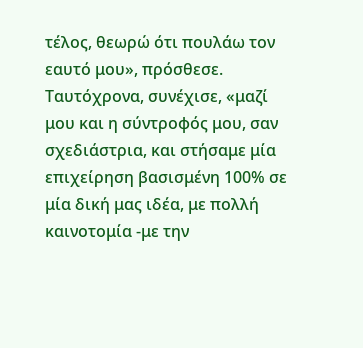τέλος, θεωρώ ότι πουλάω τον εαυτό μου», πρόσθεσε.
Ταυτόχρονα, συνέχισε, «μαζί μου και η σύντροφός μου, σαν σχεδιάστρια, και στήσαμε μία επιχείρηση βασισμένη 100% σε μία δική μας ιδέα, με πολλή καινοτομία -με την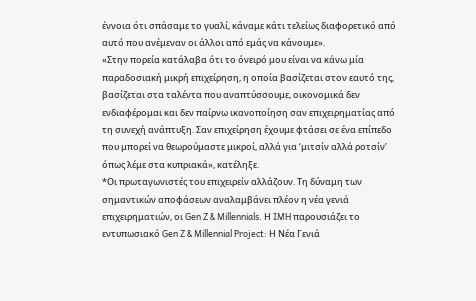έννοια ότι σπάσαμε το γυαλί, κάναμε κάτι τελείως διαφορετικό από αυτό που ανέμεναν οι άλλοι από εμάς να κάνουμε».
«Στην πορεία κατάλαβα ότι το όνειρό μου είναι να κάνω μία παραδοσιακή μικρή επιχείρηση, η οποία βασίζεται στον εαυτό της, βασίζεται στα ταλέντα που αναπτύσσουμε, οικονομικά δεν ενδιαφέρομαι και δεν παίρνω ικανοποίηση σαν επιχειρηματίας από τη συνεχή ανάπτυξη. Σαν επιχείρηση έχουμε φτάσει σε ένα επίπεδο που μπορεί να θεωρούμαστε μικροί, αλλά για ‘μιτσίν αλλά ροτσίν’ όπως λέμε στα κυπριακά», κατέληξε.
*Οι πρωταγωνιστές του επιχειρείν αλλάζουν. Τη δύναμη των σημαντικών αποφάσεων αναλαμβάνει πλέον η νέα γενιά επιχειρηματιών, οι Gen Z & Millennials. Η IMH παρουσιάζει το εντυπωσιακό Gen Z & Millennial Project: Η Νέα Γενιά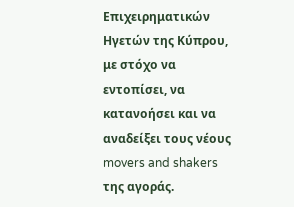Επιχειρηματικών Ηγετών της Κύπρου, με στόχο να εντοπίσει, να κατανοήσει και να αναδείξει τους νέους movers and shakers της αγοράς.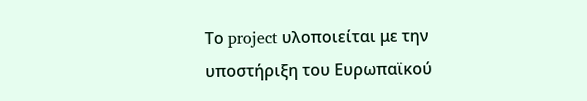Το project υλοποιείται με την υποστήριξη του Ευρωπαϊκού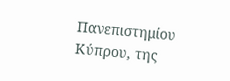Πανεπιστημίου Κύπρου, της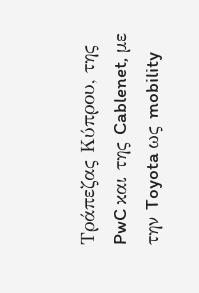Τράπεζας Κύπρου, της PwC και της Cablenet, με την Toyota ως mobility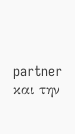partner και την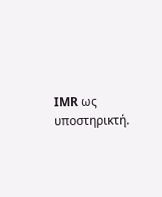IMR ως υποστηρικτή.